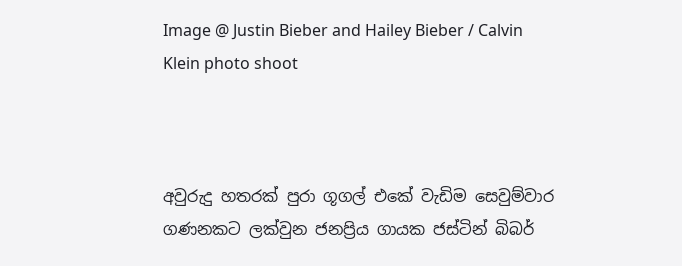Image @ Justin Bieber and Hailey Bieber / Calvin Klein photo shoot



අවුරුදු හතරක් පුරා ගූගල් එකේ වැඩිම සෙවුම්වාර ගණනකට ලක්වුන ජනප්‍රිය ගායක ජස්ටින් බිබර්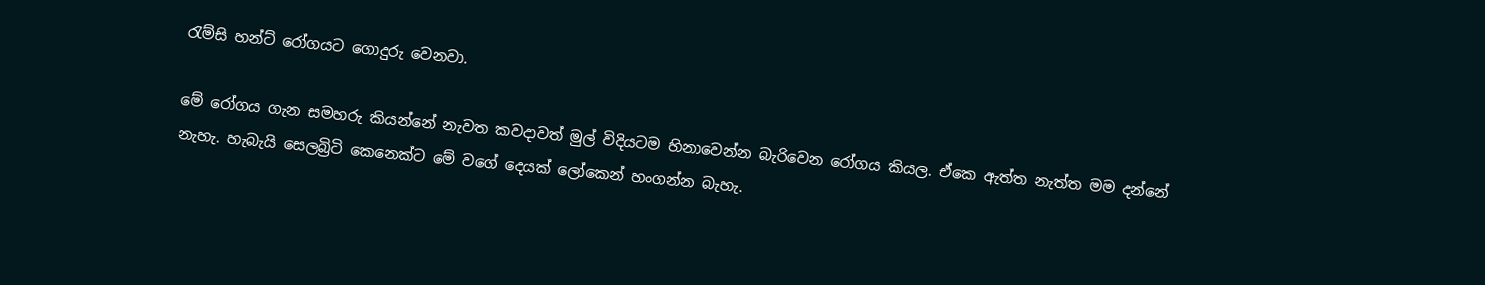රැම්සි හන්ට් රෝගයට ගොදුරු වෙනවා.

මේ රෝගය ගැන සමහරු කියන්නේ නැවත කවදාවත් මුල් විදියටම හිනාවෙන්න බැරිවෙන රෝගය කියල. ඒකෙ ඇත්ත නැත්ත මම දන්නේ නැහැ. හැබැයි සෙලබ්‍රිටි කෙනෙක්ට මේ වගේ දෙයක් ලෝකෙන් හංගන්න බැහැ.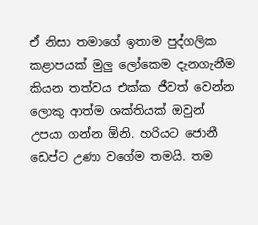ඒ නිසා තමාගේ ඉතාම පුද්ගලික කළාපයක් මුලු ලෝකෙම දැනගැනීම කියන තත්වය එක්ක ජීවත් වෙන්න ලොකු ආත්ම ශක්තියක් ඔවුන් උපයා ගන්න ඕනි. හරියට ජොනී ඩෙප්ට උණා වගේම තමයි. තම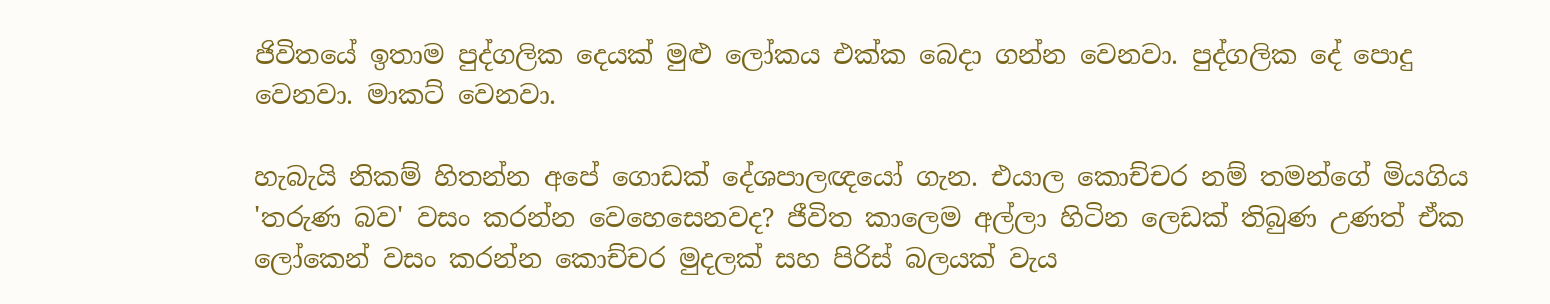ජිවිතයේ ඉතාම පුද්ගලික දෙයක් මුළු ලෝකය එක්ක බෙදා ගන්න වෙනවා. පුද්ගලික දේ පොදු වෙනවා. මාකට් වෙනවා.

හැබැයි නිකම් හිතන්න අපේ ගොඩක් දේශපාලඥයෝ ගැන. එයාල කොච්චර නම් තමන්ගේ මියගිය 'තරුණ බව' වසං කරන්න වෙහෙසෙනවද? ජීවිත කාලෙම අල්ලා හිටින ලෙඩක් තිබුණ උණත් ඒක ලෝකෙන් වසං කරන්න කොච්චර මුදලක් සහ පිරිස් බලයක් වැය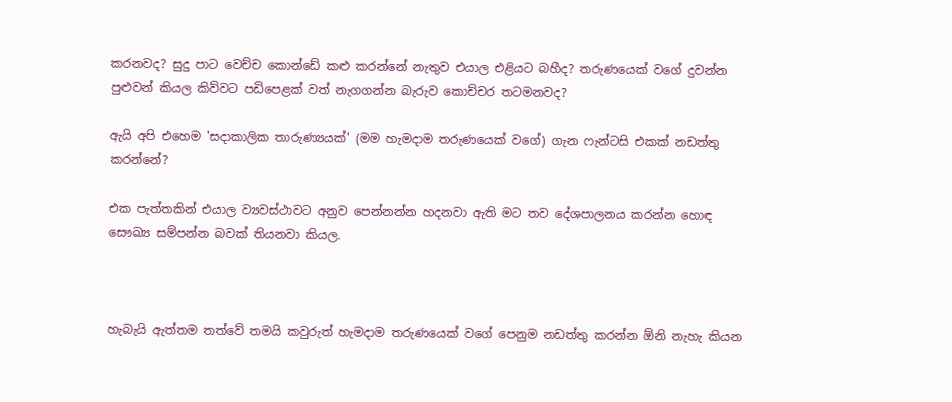කරනවද? සුදු පාට වෙච්ච කොන්ඩේ කළු කරන්නේ නැතුව එයාල එළියට බහීද? තරුණයෙක් වගේ දුවන්න පුළුවන් කියල කිව්වට පඩිපෙළක් වත් නැගගන්න බැරුව කොච්චර තටමනවද?

ඇයි අපි එහෙම 'සදාකාලික තාරුණ්‍යයක්' (මම හැමදාම තරුණයෙක් වගේ) ගැන ෆැන්ටසි එකක් නඩත්තු කරන්නේ?

එක පැත්තකින් එයාල ව්‍යවස්ථාවට අනුව පෙන්නන්න හදනවා ඇති මට තව දේශපාලනය කරන්න හොඳ සෞඛ්‍ය සම්පන්න බවක් තියනවා කියල.



හැබැයි ඇත්තම තත්වේ තමයි කවුරුත් හැමදාම තරුණයෙක් වගේ පෙනුම නඩත්තු කරන්න ඕනි නැහැ කියන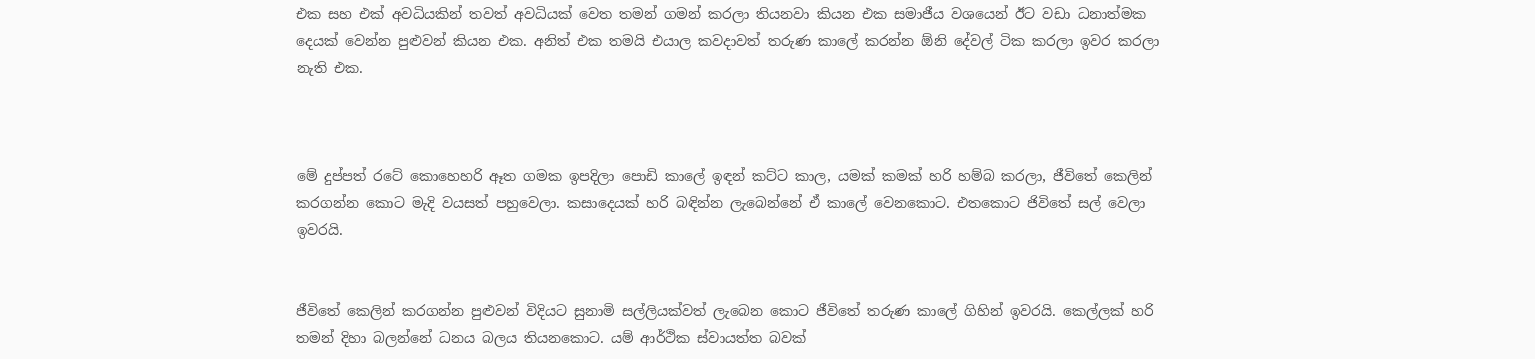එක සහ එක් අවධියකින් තවත් අවධියක් වෙත තමන් ගමන් කරලා තියනවා කියන එක සමාජීය වශයෙන් ඊට වඩා ධනාත්මක දෙයක් වෙන්න පුළුවන් කියන එක. අනිත් එක තමයි එයාල කවදාවත් තරුණ කාලේ කරන්න ඕනි දේවල් ටික කරලා ඉවර කරලා නැති එක.



මේ දුප්පත් රටේ කොහෙහරි ඈත ගමක ඉපදිලා පොඩි කාලේ ඉඳන් කට්ට කාල, යමක් කමක් හරි හම්බ කරලා, ජීවිතේ කෙලින් කරගන්න කොට මැදි වයසත් පහුවෙලා. කසාදෙයක් හරි බඳින්න ලැබෙන්නේ ඒ කාලේ වෙනකොට. එතකොට ජිවිතේ සල් වෙලා ඉවරයි.


ජීවිතේ කෙලින් කරගන්න පුළුවන් විදියට සුනාමි සල්ලියක්වත් ලැබෙන කොට ජීවිතේ තරුණ කාලේ ගිහින් ඉවරයි. කෙල්ලක් හරි තමන් දිහා බලන්නේ ධනය බලය තියනකොට. යම් ආර්ථික ස්වායත්ත බවක්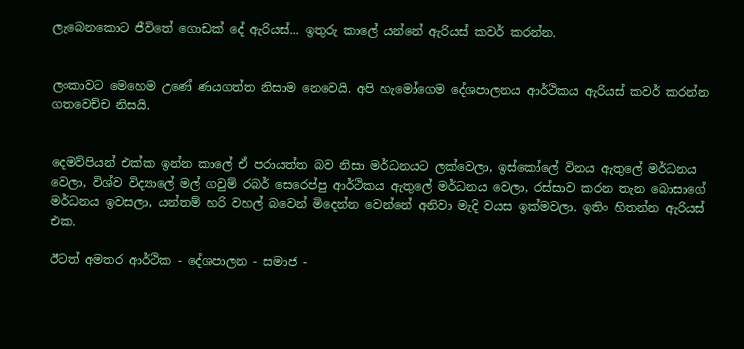ලැබෙනකොට ජීවිතේ ගොඩක් දේ ඇරියස්... ඉතුරු කාලේ යන්නේ ඇරියස් කවර් කරන්න.


ලංකාවට මෙහෙම උණේ ණයගත්ත නිසාම නෙවෙයි. අපි හැමෝගෙම දේශපාලනය ආර්ථිකය ඇරියස් කවර් කරන්න ගතවෙච්ච නිසයි.


දෙමව්පියන් එක්ක ඉන්න කාලේ ඒ පරායත්ත බව නිසා මර්ධනයට ලක්වෙලා, ඉස්කෝලේ විනය ඇතුලේ මර්ධනය වෙලා, විශ්ව විද්‍යාලේ මල් ගවුම් රබර් සෙරෙප්පු ආර්ථිකය ඇතුලේ මර්ධනය වෙලා, රස්සාව කරන තැන බොසාගේ මර්ධනය ඉවසලා, යන්තම් හරි වහල් බවෙන් මිදෙන්න වෙන්නේ අනිවා මැදි වයස ඉක්මවලා. ඉතිං හිතන්න ඇරියස් එක.

ඊටත් අමතර ආර්ථික - දේශපාලන - සමාජ -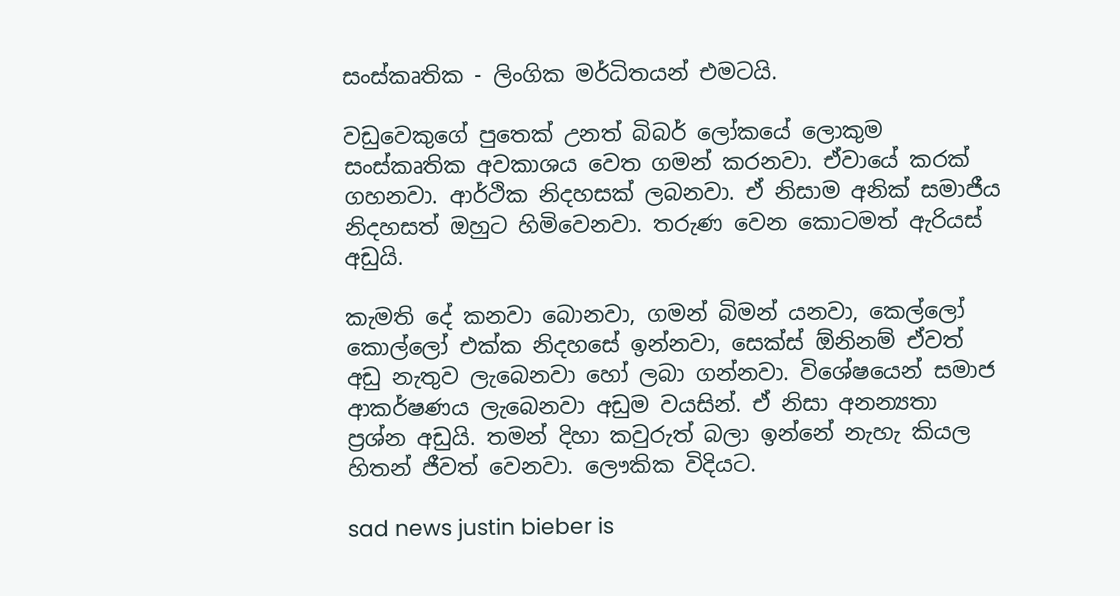සංස්කෘතික - ලිංගික මර්ධිතයන් එමටයි.

වඩුවෙකුගේ පුතෙක් උනත් බිබර් ලෝකයේ ලොකුම සංස්කෘතික අවකාශය වෙත ගමන් කරනවා. ඒවායේ කරක් ගහනවා. ආර්ථික නිදහසක් ලබනවා. ඒ නිසාම අනික් සමාජීය නිදහසත් ඔහුට හිමිවෙනවා. තරුණ වෙන කොටමත් ඇරියස් අඩුයි.

කැමති දේ කනවා බොනවා, ගමන් බිමන් යනවා, කෙල්ලෝ කොල්ලෝ එක්ක නිදහසේ ඉන්නවා, සෙක්ස් ඕනිනම් ඒවත් අඩු නැතුව ලැබෙනවා හෝ ලබා ගන්නවා. විශේෂයෙන් සමාජ ආකර්ෂණය ලැබෙනවා අඩුම වයසින්. ඒ නිසා අනන්‍යතා ප්‍රශ්න අඩුයි. තමන් දිහා කවුරුත් බලා ඉන්නේ නැහැ කියල හිතන් ජීවත් වෙනවා. ලෞකික විදියට.

sad news justin bieber is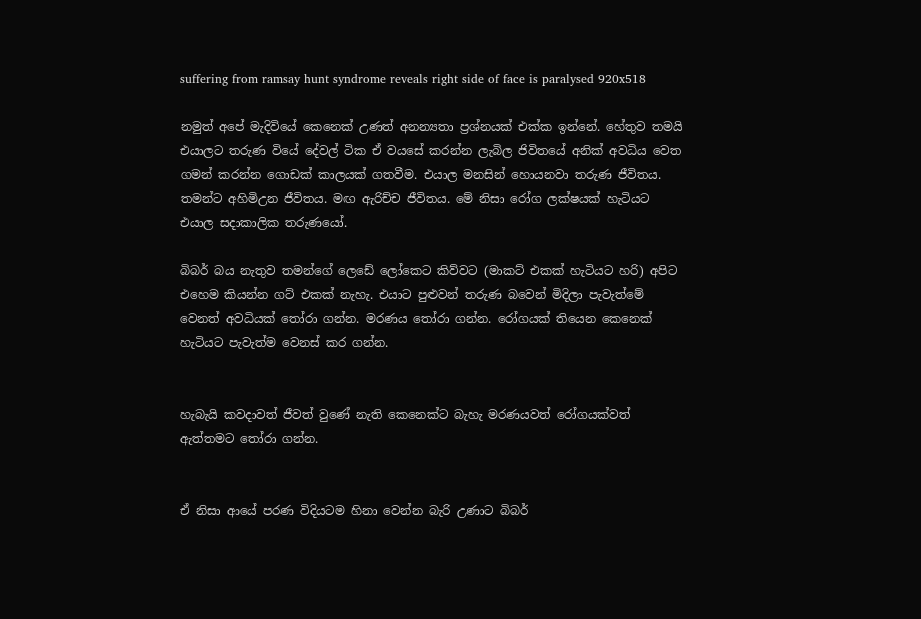suffering from ramsay hunt syndrome reveals right side of face is paralysed 920x518

නමුත් අපේ මැදිවියේ කෙනෙක් උණත් අනන්‍යතා ප්‍රශ්නයක් එක්ක ඉන්නේ. හේතුව තමයි එයාලට තරුණ වියේ දේවල් ටික ඒ වයසේ කරන්න ලැබිල ජිවිතයේ අනික් අවධිය වෙත ගමන් කරන්න ගොඩක් කාලයක් ගතවීම. එයාල මනසින් හොයනවා තරුණ ජීවිතය. තමන්ට අහිමිඋන ජීවිතය. මඟ ඇරිච්ච ජීවිතය. මේ නිසා රෝග ලක්ෂයක් හැටියට එයාල සදාකාලික තරුණයෝ.

බිබර් බය නැතුව තමන්ගේ ලෙඩේ ලෝකෙට කිව්වට (මාකට් එකක් හැටියට හරි) අපිට එහෙම කියන්න ගට් එකක් නැහැ. එයාට පුළුවන් තරුණ බවෙන් මිදිලා පැවැත්මේ වෙනත් අවධියක් තෝරා ගන්න. මරණය තෝරා ගන්න. රෝගයක් තියෙන කෙනෙක් හැටියට පැවැත්ම වෙනස් කර ගන්න.


හැබැයි කවදාවත් ජීවත් වුණේ නැති කෙනෙක්ට බැහැ මරණයවත් රෝගයක්වත් ඇත්තමට තෝරා ගන්න.


ඒ නිසා ආයේ පරණ විදියටම හිනා වෙන්න බැරි උණාට බිබර්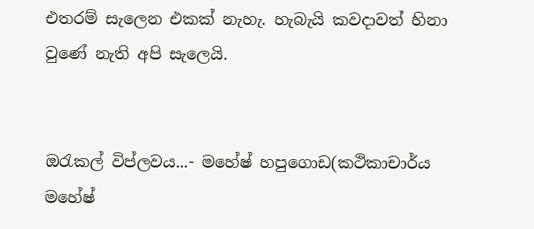එතරම් සැලෙන එකක් නැහැ. හැබැයි කවදාවත් හිනා වුණේ නැති අපි සැලෙයි.


ඔරැකල් විප්ලවය...- මහේෂ් හපුගොඩ(කථිකාචාර්ය මහේෂ්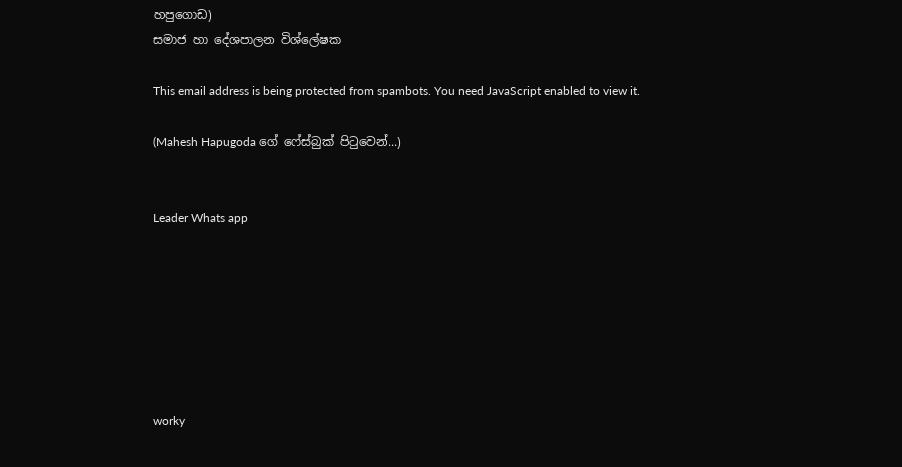හපුගොඩ)
සමාජ හා දේශපාලන විශ්ලේෂක

This email address is being protected from spambots. You need JavaScript enabled to view it.

(Mahesh Hapugoda ගේ ෆේස්බුක් පිටුවෙන්...)


Leader Whats app







worky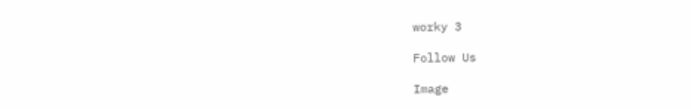worky 3

Follow Us

Image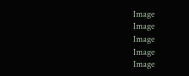Image
Image
Image
Image
Image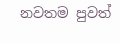නවතම පුවත්